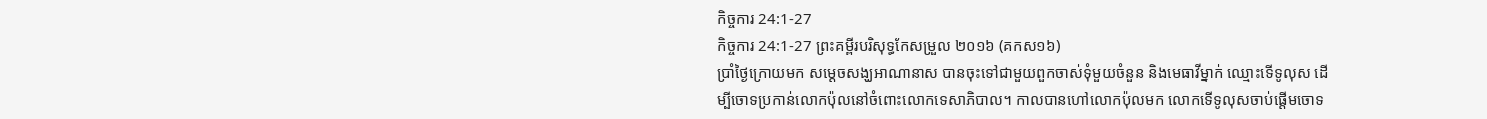កិច្ចការ 24:1-27
កិច្ចការ 24:1-27 ព្រះគម្ពីរបរិសុទ្ធកែសម្រួល ២០១៦ (គកស១៦)
ប្រាំថ្ងៃក្រោយមក សម្ដេចសង្ឃអាណានាស បានចុះទៅជាមួយពួកចាស់ទុំមួយចំនួន និងមេធាវីម្នាក់ ឈ្មោះទើទូលុស ដើម្បីចោទប្រកាន់លោកប៉ុលនៅចំពោះលោកទេសាភិបាល។ កាលបានហៅលោកប៉ុលមក លោកទើទូលុសចាប់ផ្ដើមចោទ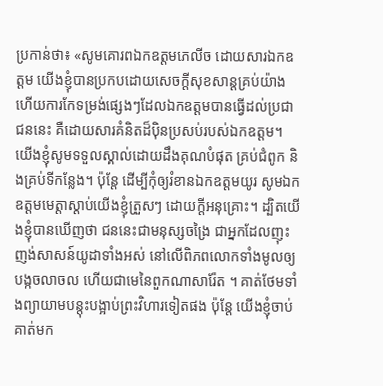ប្រកាន់ថា៖ «សូមគោរពឯកឧត្តមភេលីច ដោយសារឯកឧត្តម យើងខ្ញុំបានប្រកបដោយសេចក្តីសុខសាន្តគ្រប់យ៉ាង ហើយការកែទម្រង់ផ្សេងៗដែលឯកឧត្តមបានធ្វើដល់ប្រជាជននេះ គឺដោយសារគំនិតដ៏ប៉ិនប្រសប់របស់ឯកឧត្តម។ យើងខ្ញុំសូមទទួលស្គាល់ដោយដឹងគុណបំផុត គ្រប់ជំពូក និងគ្រប់ទីកន្លែង។ ប៉ុន្តែ ដើម្បីកុំឲ្យរំខានឯកឧត្តមយូរ សូមឯកឧត្ដមមេត្តាស្តាប់យើងខ្ញុំត្រួសៗ ដោយក្ដីអនុគ្រោះ។ ដ្បិតយើងខ្ញុំបានឃើញថា ជននេះជាមនុស្សចង្រៃ ជាអ្នកដែលញុះញង់សាសន៍យូដាទាំងអស់ នៅលើពិភពលោកទាំងមូលឲ្យបង្កចលាចល ហើយជាមេនៃពួកណាសារ៉ែត ។ គាត់ថែមទាំងព្យាយាមបន្តុះបង្អាប់ព្រះវិហារទៀតផង ប៉ុន្ដែ យើងខ្ញុំចាប់គាត់មក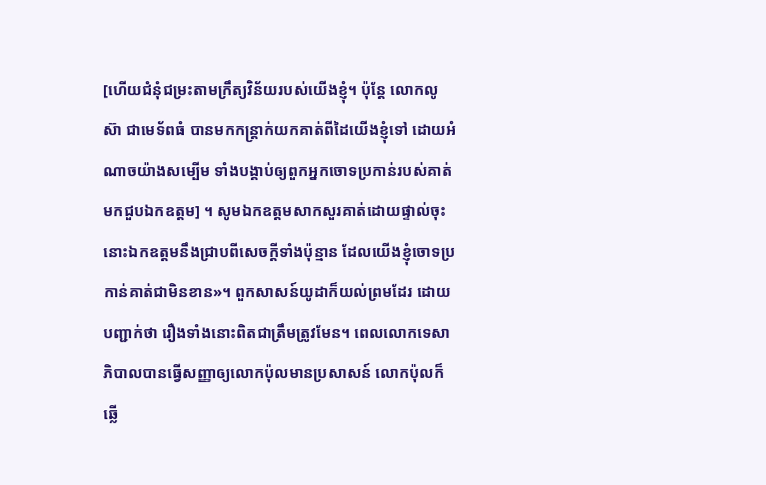[ហើយជំនុំជម្រះតាមក្រឹត្យវិន័យរបស់យើងខ្ញុំ។ ប៉ុន្តែ លោកលូស៊ា ជាមេទ័ពធំ បានមកកន្ត្រាក់យកគាត់ពីដៃយើងខ្ញុំទៅ ដោយអំណាចយ៉ាងសម្បើម ទាំងបង្គាប់ឲ្យពួកអ្នកចោទប្រកាន់របស់គាត់មកជួបឯកឧត្តម] ។ សូមឯកឧត្តមសាកសួរគាត់ដោយផ្ទាល់ចុះ នោះឯកឧត្តមនឹងជ្រាបពីសេចក្ដីទាំងប៉ុន្មាន ដែលយើងខ្ញុំចោទប្រកាន់គាត់ជាមិនខាន»។ ពួកសាសន៍យូដាក៏យល់ព្រមដែរ ដោយបញ្ជាក់ថា រឿងទាំងនោះពិតជាត្រឹមត្រូវមែន។ ពេលលោកទេសាភិបាលបានធ្វើសញ្ញាឲ្យលោកប៉ុលមានប្រសាសន៍ លោកប៉ុលក៏ឆ្លើ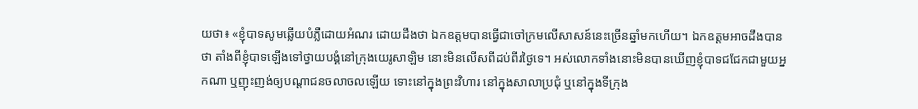យថា៖ «ខ្ញុំបាទសូមឆ្លើយបំភ្លឺដោយអំណរ ដោយដឹងថា ឯកឧត្តមបានធ្វើជាចៅក្រមលើសាសន៍នេះច្រើនឆ្នាំមកហើយ។ ឯកឧត្តមអាចដឹងបានថា តាំងពីខ្ញុំបាទឡើងទៅថ្វាយបង្គំនៅក្រុងយេរូសាឡិម នោះមិនលើសពីដប់ពីរថ្ងៃទេ។ អស់លោកទាំងនោះមិនបានឃើញខ្ញុំបាទជជែកជាមួយអ្នកណា ឬញុះញង់ឲ្យបណ្ដាជនចលាចលឡើយ ទោះនៅក្នុងព្រះវិហារ នៅក្នុងសាលាប្រជុំ ឬនៅក្នុងទីក្រុង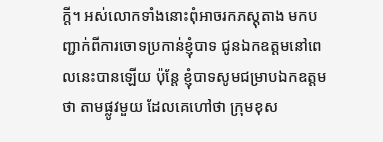ក្តី។ អស់លោកទាំងនោះពុំអាចរកភស្តុតាង មកបញ្ជាក់ពីការចោទប្រកាន់ខ្ញុំបាទ ជូនឯកឧត្តមនៅពេលនេះបានឡើយ ប៉ុន្តែ ខ្ញុំបាទសូមជម្រាបឯកឧត្ដមថា តាមផ្លូវមួយ ដែលគេហៅថា ក្រុមខុស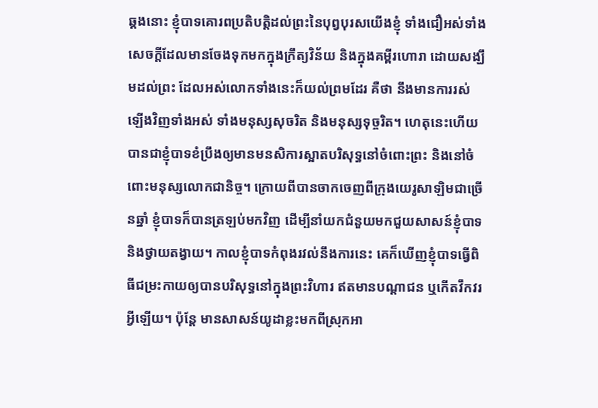ឆ្គងនោះ ខ្ញុំបាទគោរពប្រតិបត្តិដល់ព្រះនៃបុព្វបុរសយើងខ្ញុំ ទាំងជឿអស់ទាំងសេចក្ដីដែលមានចែងទុកមកក្នុងក្រឹត្យវិន័យ និងក្នុងគម្ពីរហោរា ដោយសង្ឃឹមដល់ព្រះ ដែលអស់លោកទាំងនេះក៏យល់ព្រមដែរ គឺថា នឹងមានការរស់ឡើងវិញទាំងអស់ ទាំងមនុស្សសុចរិត និងមនុស្សទុច្ចរិត។ ហេតុនេះហើយបានជាខ្ញុំបាទខំប្រឹងឲ្យមានមនសិការស្អាតបរិសុទ្ធនៅចំពោះព្រះ និងនៅចំពោះមនុស្សលោកជានិច្ច។ ក្រោយពីបានចាកចេញពីក្រុងយេរូសាឡិមជាច្រើនឆ្នាំ ខ្ញុំបាទក៏បានត្រឡប់មកវិញ ដើម្បីនាំយកជំនួយមកជួយសាសន៍ខ្ញុំបាទ និងថ្វាយតង្វាយ។ កាលខ្ញុំបាទកំពុងរវល់នឹងការនេះ គេក៏ឃើញខ្ញុំបាទធ្វើពិធីជម្រះកាយឲ្យបានបរិសុទ្ធនៅក្នុងព្រះវិហារ ឥតមានបណ្ដាជន ឬកើតវឹកវរអ្វីឡើយ។ ប៉ុន្តែ មានសាសន៍យូដាខ្លះមកពីស្រុកអា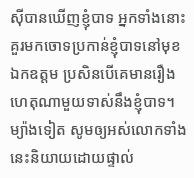ស៊ីបានឃើញខ្ញុំបាទ អ្នកទាំងនោះគួរមកចោទប្រកាន់ខ្ញុំបាទនៅមុខឯកឧត្តម ប្រសិនបើគេមានរឿងហេតុណាមួយទាស់នឹងខ្ញុំបាទ។ ម្យ៉ាងទៀត សូមឲ្យអស់លោកទាំងនេះនិយាយដោយផ្ទាល់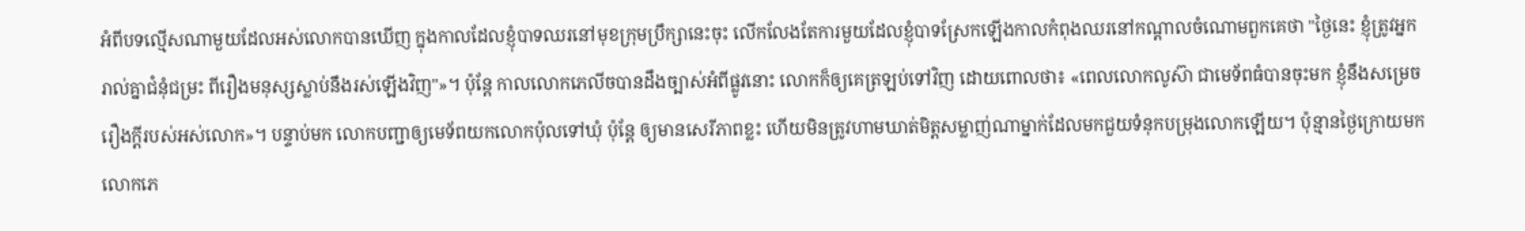អំពីបទល្មើសណាមួយដែលអស់លោកបានឃើញ ក្នុងកាលដែលខ្ញុំបាទឈរនៅមុខក្រុមប្រឹក្សានេះចុះ លើកលែងតែការមួយដែលខ្ញុំបាទស្រែកឡើងកាលកំពុងឈរនៅកណ្តាលចំណោមពួកគេថា "ថ្ងៃនេះ ខ្ញុំត្រូវអ្នករាល់គ្នាជំនុំជម្រះ ពីរឿងមនុស្សស្លាប់នឹងរស់ឡើងវិញ"»។ ប៉ុន្ដែ កាលលោកភេលីចបានដឹងច្បាស់អំពីផ្លូវនោះ លោកក៏ឲ្យគេត្រឡប់ទៅវិញ ដោយពោលថា៖ «ពេលលោកលូស៊ា ជាមេទ័ពធំបានចុះមក ខ្ញុំនឹងសម្រេចរឿងក្ដីរបស់អស់លោក»។ បន្ទាប់មក លោកបញ្ជាឲ្យមេទ័ពយកលោកប៉ុលទៅឃុំ ប៉ុន្ដែ ឲ្យមានសេរីភាពខ្លះ ហើយមិនត្រូវហាមឃាត់មិត្តសម្លាញ់ណាម្នាក់ដែលមកជួយទំនុកបម្រុងលោកឡើយ។ ប៉ុន្មានថ្ងៃក្រោយមក លោកភេ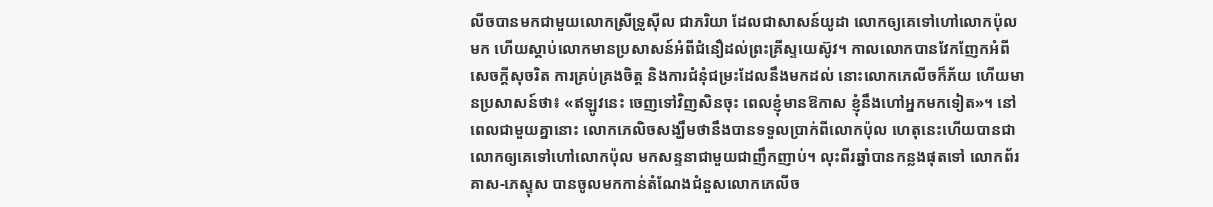លីចបានមកជាមួយលោកស្រីទ្រូស៊ីល ជាភរិយា ដែលជាសាសន៍យូដា លោកឲ្យគេទៅហៅលោកប៉ុលមក ហើយស្តាប់លោកមានប្រសាសន៍អំពីជំនឿដល់ព្រះគ្រីស្ទយេស៊ូវ។ កាលលោកបានវែកញែកអំពីសេចក្តីសុចរិត ការគ្រប់គ្រងចិត្ត និងការជំនុំជម្រះដែលនឹងមកដល់ នោះលោកភេលីចក៏ភ័យ ហើយមានប្រសាសន៍ថា៖ «ឥឡូវនេះ ចេញទៅវិញសិនចុះ ពេលខ្ញុំមានឱកាស ខ្ញុំនឹងហៅអ្នកមកទៀត»។ នៅពេលជាមួយគ្នានោះ លោកភេលិចសង្ឃឹមថានឹងបានទទួលប្រាក់ពីលោកប៉ុល ហេតុនេះហើយបានជាលោកឲ្យគេទៅហៅលោកប៉ុល មកសន្ទនាជាមួយជាញឹកញាប់។ លុះពីរឆ្នាំបានកន្លងផុតទៅ លោកព័រគាស-ភេស្ទុស បានចូលមកកាន់តំណែងជំនួសលោកភេលីច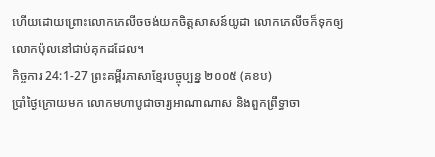ហើយដោយព្រោះលោកភេលីចចង់យកចិត្តសាសន៍យូដា លោកភេលីចក៏ទុកឲ្យលោកប៉ុលនៅជាប់គុកដដែល។
កិច្ចការ 24:1-27 ព្រះគម្ពីរភាសាខ្មែរបច្ចុប្បន្ន ២០០៥ (គខប)
ប្រាំថ្ងៃក្រោយមក លោកមហាបូជាចារ្យអាណាណាស និងពួកព្រឹទ្ធាចា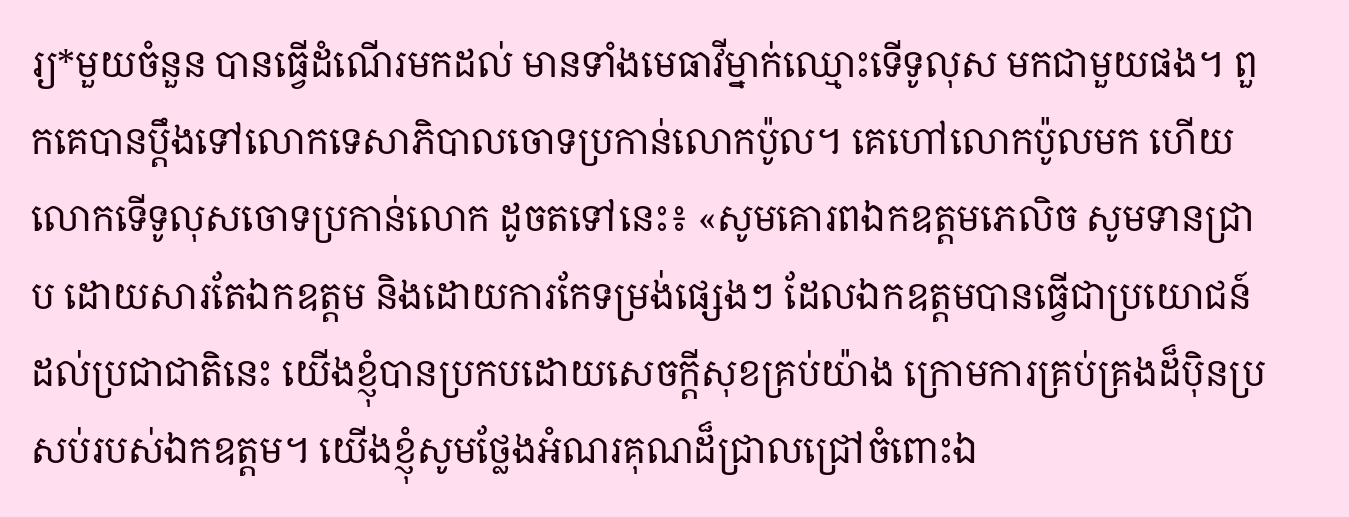រ្យ*មួយចំនួន បានធ្វើដំណើរមកដល់ មានទាំងមេធាវីម្នាក់ឈ្មោះទើទូលុស មកជាមួយផង។ ពួកគេបានប្ដឹងទៅលោកទេសាភិបាលចោទប្រកាន់លោកប៉ូល។ គេហៅលោកប៉ូលមក ហើយលោកទើទូលុសចោទប្រកាន់លោក ដូចតទៅនេះ៖ «សូមគោរពឯកឧត្ដមភេលិច សូមទានជ្រាប ដោយសារតែឯកឧត្ដម និងដោយការកែទម្រង់ផ្សេងៗ ដែលឯកឧត្ដមបានធ្វើជាប្រយោជន៍ដល់ប្រជាជាតិនេះ យើងខ្ញុំបានប្រកបដោយសេចក្ដីសុខគ្រប់យ៉ាង ក្រោមការគ្រប់គ្រងដ៏ប៉ិនប្រសប់របស់ឯកឧត្ដម។ យើងខ្ញុំសូមថ្លែងអំណរគុណដ៏ជ្រាលជ្រៅចំពោះឯ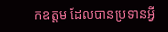កឧត្ដម ដែលបានប្រទានអ្វី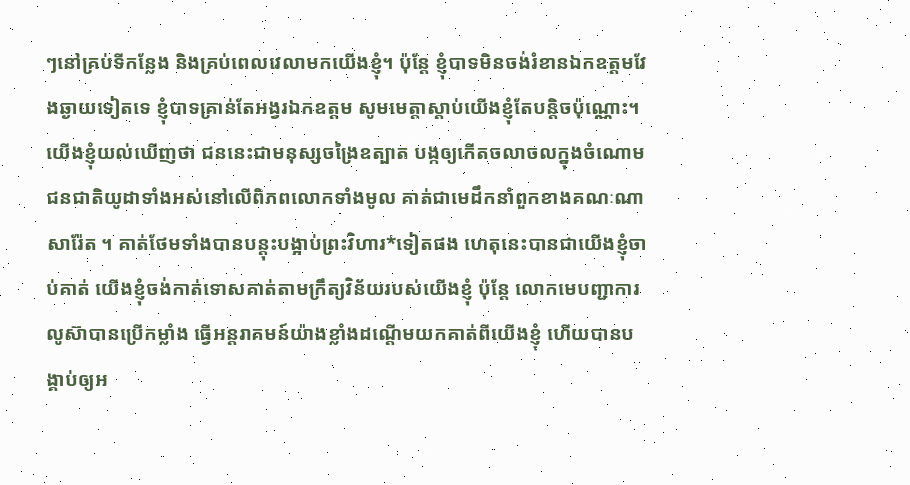ៗនៅគ្រប់ទីកន្លែង និងគ្រប់ពេលវេលាមកយើងខ្ញុំ។ ប៉ុន្តែ ខ្ញុំបាទមិនចង់រំខានឯកឧត្ដមវែងឆ្ងាយទៀតទេ ខ្ញុំបាទគ្រាន់តែអង្វរឯកឧត្ដម សូមមេត្តាស្ដាប់យើងខ្ញុំតែបន្តិចប៉ុណ្ណោះ។ យើងខ្ញុំយល់ឃើញថា ជននេះជាមនុស្សចង្រៃឧត្បាត បង្កឲ្យកើតចលាចលក្នុងចំណោមជនជាតិយូដាទាំងអស់នៅលើពិភពលោកទាំងមូល គាត់ជាមេដឹកនាំពួកខាងគណៈណាសារ៉ែត ។ គាត់ថែមទាំងបានបន្តុះបង្អាប់ព្រះវិហារ*ទៀតផង ហេតុនេះបានជាយើងខ្ញុំចាប់គាត់ យើងខ្ញុំចង់កាត់ទោសគាត់តាមក្រឹត្យវិន័យរបស់យើងខ្ញុំ ប៉ុន្តែ លោកមេបញ្ជាការលូស៊ាបានប្រើកម្លាំង ធ្វើអន្តរាគមន៍យ៉ាងខ្លាំងដណ្ដើមយកគាត់ពីយើងខ្ញុំ ហើយបានបង្គាប់ឲ្យអ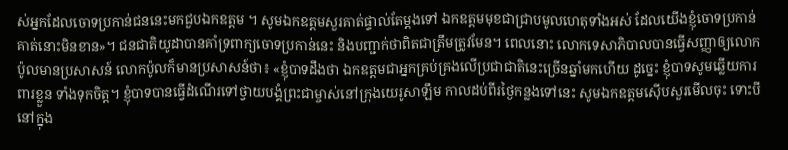ស់អ្នកដែលចោទប្រកាន់ជននេះមកជួបឯកឧត្ដម ។ សូមឯកឧត្ដមសួរគាត់ផ្ទាល់តែម្ដងទៅ ឯកឧត្ដមមុខជាជ្រាបមូលហេតុទាំងអស់ ដែលយើងខ្ញុំចោទប្រកាន់គាត់នោះមិនខាន»។ ជនជាតិយូដាបានគាំទ្រពាក្យចោទប្រកាន់នេះ និងបញ្ជាក់ថាពិតជាត្រឹមត្រូវមែន។ ពេលនោះ លោកទេសាភិបាលបានធ្វើសញ្ញាឲ្យលោកប៉ូលមានប្រសាសន៍ លោកប៉ូលក៏មានប្រសាសន៍ថា៖ «ខ្ញុំបាទដឹងថា ឯកឧត្ដមជាអ្នកគ្រប់គ្រងលើប្រជាជាតិនេះច្រើនឆ្នាំមកហើយ ដូច្នេះ ខ្ញុំបាទសូមឆ្លើយការពារខ្លួន ទាំងទុកចិត្ត។ ខ្ញុំបាទបានធ្វើដំណើរទៅថ្វាយបង្គំព្រះជាម្ចាស់នៅក្រុងយេរូសាឡឹម កាលដប់ពីរថ្ងៃកន្លងទៅនេះ សូមឯកឧត្ដមស៊ើបសួរមើលចុះ ទោះបីនៅក្នុង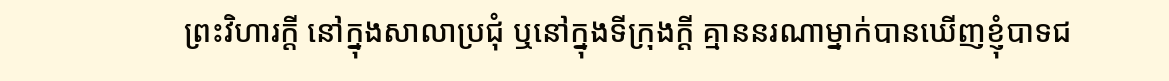ព្រះវិហារក្ដី នៅក្នុងសាលាប្រជុំ ឬនៅក្នុងទីក្រុងក្ដី គ្មាននរណាម្នាក់បានឃើញខ្ញុំបាទជ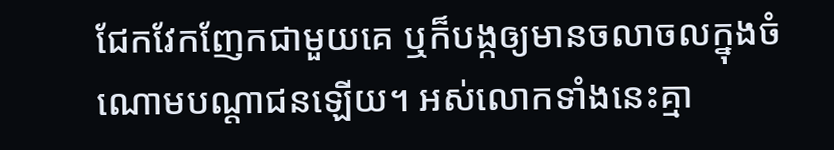ជែកវែកញែកជាមួយគេ ឬក៏បង្កឲ្យមានចលាចលក្នុងចំណោមបណ្ដាជនឡើយ។ អស់លោកទាំងនេះគ្មា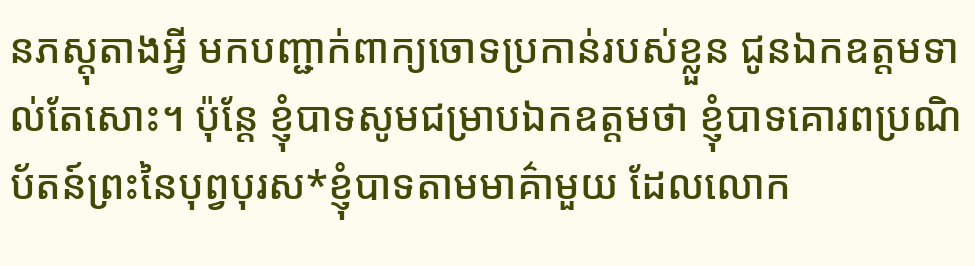នភស្ដុតាងអ្វី មកបញ្ជាក់ពាក្យចោទប្រកាន់របស់ខ្លួន ជូនឯកឧត្ដមទាល់តែសោះ។ ប៉ុន្តែ ខ្ញុំបាទសូមជម្រាបឯកឧត្ដមថា ខ្ញុំបាទគោរពប្រណិប័តន៍ព្រះនៃបុព្វបុរស*ខ្ញុំបាទតាមមាគ៌ាមួយ ដែលលោក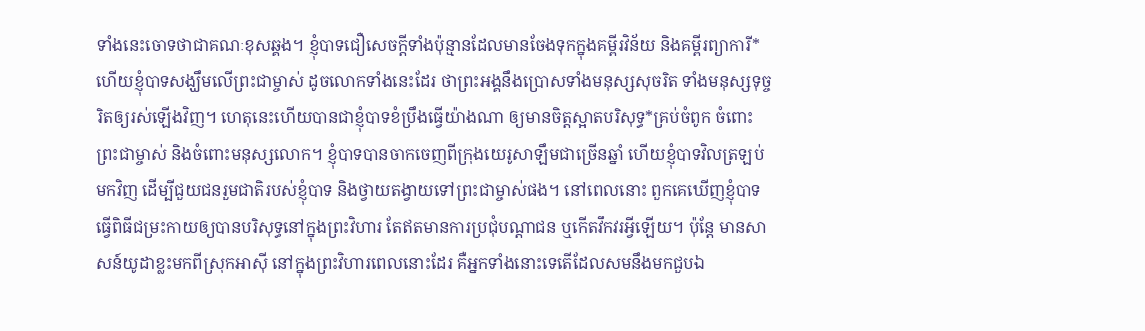ទាំងនេះចោទថាជាគណៈខុសឆ្គង។ ខ្ញុំបាទជឿសេចក្ដីទាំងប៉ុន្មានដែលមានចែងទុកក្នុងគម្ពីរវិន័យ និងគម្ពីរព្យាការី* ហើយខ្ញុំបាទសង្ឃឹមលើព្រះជាម្ចាស់ ដូចលោកទាំងនេះដែរ ថាព្រះអង្គនឹងប្រោសទាំងមនុស្សសុចរិត ទាំងមនុស្សទុច្ចរិតឲ្យរស់ឡើងវិញ។ ហេតុនេះហើយបានជាខ្ញុំបាទខំប្រឹងធ្វើយ៉ាងណា ឲ្យមានចិត្តស្អាតបរិសុទ្ធ*គ្រប់ចំពូក ចំពោះព្រះជាម្ចាស់ និងចំពោះមនុស្សលោក។ ខ្ញុំបាទបានចាកចេញពីក្រុងយេរូសាឡឹមជាច្រើនឆ្នាំ ហើយខ្ញុំបាទវិលត្រឡប់មកវិញ ដើម្បីជួយជនរួមជាតិរបស់ខ្ញុំបាទ និងថ្វាយតង្វាយទៅព្រះជាម្ចាស់ផង។ នៅពេលនោះ ពួកគេឃើញខ្ញុំបាទធ្វើពិធីជម្រះកាយឲ្យបានបរិសុទ្ធនៅក្នុងព្រះវិហារ តែឥតមានការប្រជុំបណ្ដាជន ឬកើតវឹកវរអ្វីឡើយ។ ប៉ុន្តែ មានសាសន៍យូដាខ្លះមកពីស្រុកអាស៊ី នៅក្នុងព្រះវិហារពេលនោះដែរ គឺអ្នកទាំងនោះទេតើដែលសមនឹងមកជួបឯ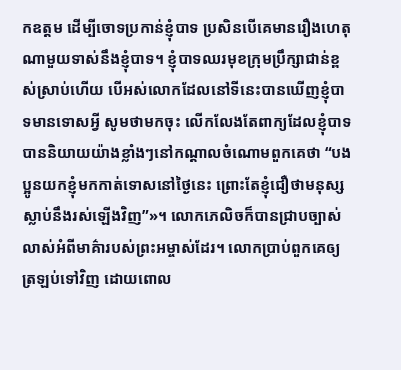កឧត្ដម ដើម្បីចោទប្រកាន់ខ្ញុំបាទ ប្រសិនបើគេមានរឿងហេតុណាមួយទាស់នឹងខ្ញុំបាទ។ ខ្ញុំបាទឈរមុខក្រុមប្រឹក្សាជាន់ខ្ពស់ស្រាប់ហើយ បើអស់លោកដែលនៅទីនេះបានឃើញខ្ញុំបាទមានទោសអ្វី សូមថាមកចុះ លើកលែងតែពាក្យដែលខ្ញុំបាទបាននិយាយយ៉ាងខ្លាំងៗនៅកណ្ដាលចំណោមពួកគេថា “បងប្អូនយកខ្ញុំមកកាត់ទោសនៅថ្ងៃនេះ ព្រោះតែខ្ញុំជឿថាមនុស្សស្លាប់នឹងរស់ឡើងវិញ”»។ លោកភេលិចក៏បានជ្រាបច្បាស់លាស់អំពីមាគ៌ារបស់ព្រះអម្ចាស់ដែរ។ លោកប្រាប់ពួកគេឲ្យត្រឡប់ទៅវិញ ដោយពោល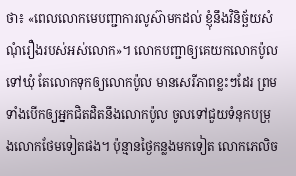ថា៖ «ពេលលោកមេបញ្ជាការលូស៊ាមកដល់ ខ្ញុំនឹងវិនិច្ឆ័យសំណុំរឿងរបស់អស់លោក»។ លោកបញ្ជាឲ្យគេយកលោកប៉ូលទៅឃុំ តែលោកទុកឲ្យលោកប៉ូល មានសេរីភាពខ្លះៗដែរ ព្រមទាំងបើកឲ្យអ្នកជិតដិតនឹងលោកប៉ូល ចូលទៅជួយទំនុកបម្រុងលោកថែមទៀតផង។ ប៉ុន្មានថ្ងៃកន្លងមកទៀត លោកភេលិច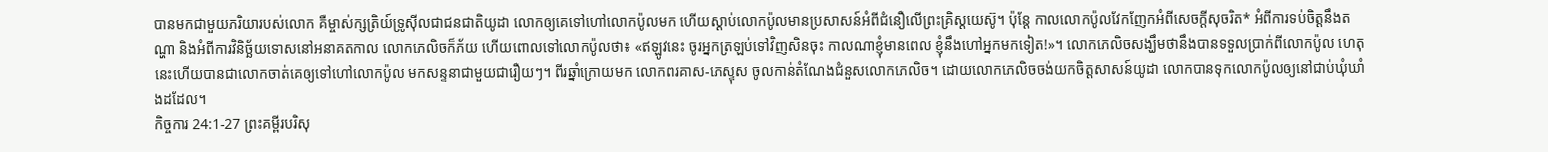បានមកជាមួយភរិយារបស់លោក គឺម្ចាស់ក្សត្រិយ៍ទ្រូស៊ីលជាជនជាតិយូដា លោកឲ្យគេទៅហៅលោកប៉ូលមក ហើយស្ដាប់លោកប៉ូលមានប្រសាសន៍អំពីជំនឿលើព្រះគ្រិស្តយេស៊ូ។ ប៉ុន្តែ កាលលោកប៉ូលវែកញែកអំពីសេចក្ដីសុចរិត* អំពីការទប់ចិត្តនឹងតណ្ហា និងអំពីការវិនិច្ឆ័យទោសនៅអនាគតកាល លោកភេលិចក៏ភ័យ ហើយពោលទៅលោកប៉ូលថា៖ «ឥឡូវនេះ ចូរអ្នកត្រឡប់ទៅវិញសិនចុះ កាលណាខ្ញុំមានពេល ខ្ញុំនឹងហៅអ្នកមកទៀត!»។ លោកភេលិចសង្ឃឹមថានឹងបានទទួលប្រាក់ពីលោកប៉ូល ហេតុនេះហើយបានជាលោកចាត់គេឲ្យទៅហៅលោកប៉ូល មកសន្ទនាជាមួយជារឿយៗ។ ពីរឆ្នាំក្រោយមក លោកពរគាស-ភេស្ទុស ចូលកាន់តំណែងជំនួសលោកភេលិច។ ដោយលោកភេលិចចង់យកចិត្តសាសន៍យូដា លោកបានទុកលោកប៉ូលឲ្យនៅជាប់ឃុំឃាំងដដែល។
កិច្ចការ 24:1-27 ព្រះគម្ពីរបរិសុ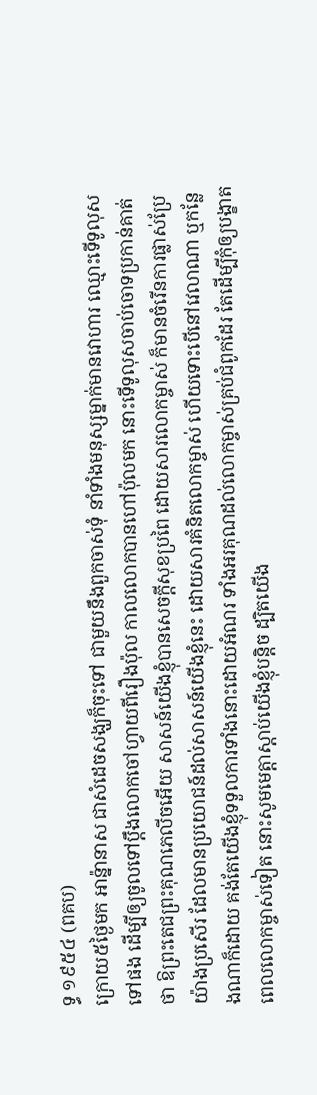ទ្ធ ១៩៥៤ (ពគប)
ក្រោយ៥ថ្ងៃមក អាន៉្នានាស ជាសំដេចសង្ឃក៏ចុះទៅ ជាមួយនឹងពួកចាស់ទុំ នាំទាំងមនុស្សម្នាក់មានវោហារ ឈ្មោះទើទូលុសទៅផង ដើម្បីឲ្យចូលទៅប្តឹងលោកចៅហ្វាយពីរឿងប៉ុល កាលលោកបានហៅប៉ុលមក នោះទើទូលុសចាប់ចោទប្រកាន់គាត់ថា ឱព្រះតេជព្រះគុណភេលីចអើយ សាសន៍យើងខ្ញុំបានសេចក្ដីសុខប្រពៃ ដោយសារលោកម្ចាស់ ក៏មានចំរើនការផ្លាស់ប្រែយ៉ាងប្រសើរ ដែលមានប្រយោជន៍ដល់សាសន៍យើងខ្ញុំនេះ ដោយសារគំនិតលោកម្ចាស់ ហើយទោះបើនៅវេលាណា ឬកន្លែងណាក៏ដោយ គង់តែយើងខ្ញុំទទួលការទាំងនោះដោយអំណរ ទាំងអរគុណដល់លោកម្ចាស់គ្រប់ជំពូកដែរ តែដើម្បីកុំឲ្យបង្ខាតពេលលោកម្ចាស់ទៀត នោះសូមមេត្តាស្តាប់យើងខ្ញុំបន្តិច ដ្បិតយើង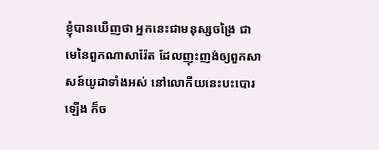ខ្ញុំបានឃើញថា អ្នកនេះជាមនុស្សចង្រៃ ជាមេនៃពួកណាសារ៉ែត ដែលញុះញង់ឲ្យពួកសាសន៍យូដាទាំងអស់ នៅលោកីយនេះបះបោរឡើង ក៏ច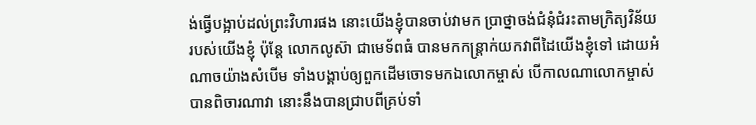ង់ធ្វើបង្អាប់ដល់ព្រះវិហារផង នោះយើងខ្ញុំបានចាប់វាមក ប្រាថ្នាចង់ជំនុំជំរះតាមក្រិត្យវិន័យរបស់យើងខ្ញុំ ប៉ុន្តែ លោកលូស៊ា ជាមេទ័ពធំ បានមកកន្ត្រាក់យកវាពីដៃយើងខ្ញុំទៅ ដោយអំណាចយ៉ាងសំបើម ទាំងបង្គាប់ឲ្យពួកដើមចោទមកឯលោកម្ចាស់ បើកាលណាលោកម្ចាស់បានពិចារណាវា នោះនឹងបានជ្រាបពីគ្រប់ទាំ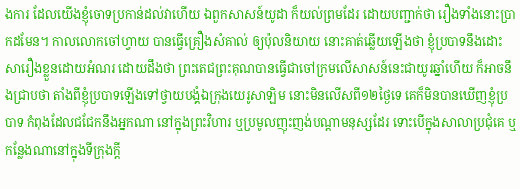ងការ ដែលយើងខ្ញុំចោទប្រកាន់ដល់វាហើយ ឯពួកសាសន៍យូដា ក៏យល់ព្រមដែរ ដោយបញ្ជាក់ថា រឿងទាំងនោះប្រាកដមែន។ កាលលោកចៅហ្វាយ បានធ្វើគ្រឿងសំគាល់ ឲ្យប៉ុលនិយាយ នោះគាត់ឆ្លើយឡើងថា ខ្ញុំប្របាទនឹងដោះសារឿងខ្លួនដោយអំណរ ដោយដឹងថា ព្រះតេជព្រះគុណបានធ្វើជាចៅក្រមលើសាសន៍នេះជាយូរឆ្នាំហើយ ក៏អាចនឹងជ្រាបថា តាំងពីខ្ញុំប្របាទឡើងទៅថ្វាយបង្គំឯក្រុងយេរូសាឡិម នោះមិនលើសពី១២ថ្ងៃទេ គេក៏មិនបានឃើញខ្ញុំប្របាទ កំពុងដែលជជែកនឹងអ្នកណា នៅក្នុងព្រះវិហារ ឬប្រមូលញុះញង់បណ្តាមនុស្សដែរ ទោះបើក្នុងសាលាប្រជុំគេ ឬកន្លែងណានៅក្នុងទីក្រុងក្តី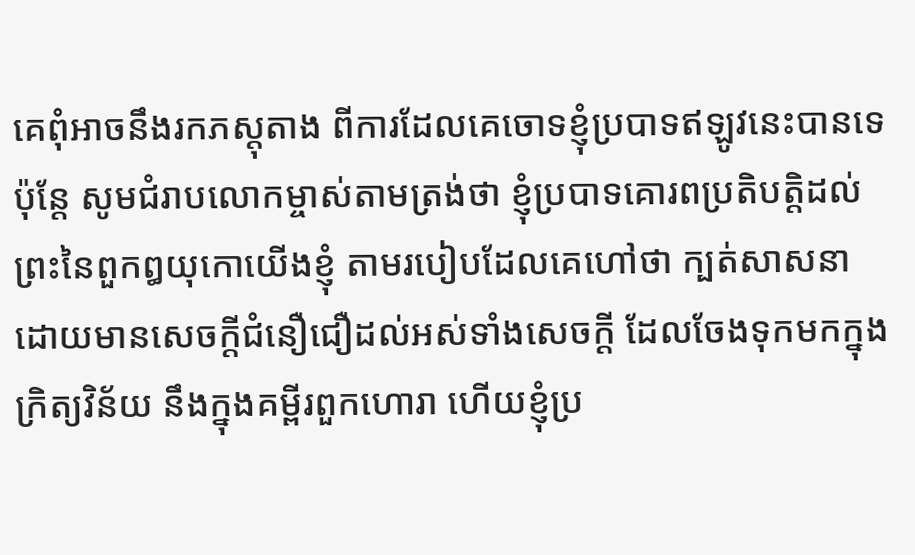គេពុំអាចនឹងរកភស្តុតាង ពីការដែលគេចោទខ្ញុំប្របាទឥឡូវនេះបានទេ ប៉ុន្តែ សូមជំរាបលោកម្ចាស់តាមត្រង់ថា ខ្ញុំប្របាទគោរពប្រតិបត្តិដល់ព្រះនៃពួកឰយុកោយើងខ្ញុំ តាមរបៀបដែលគេហៅថា ក្បត់សាសនា ដោយមានសេចក្ដីជំនឿជឿដល់អស់ទាំងសេចក្ដី ដែលចែងទុកមកក្នុងក្រិត្យវិន័យ នឹងក្នុងគម្ពីរពួកហោរា ហើយខ្ញុំប្រ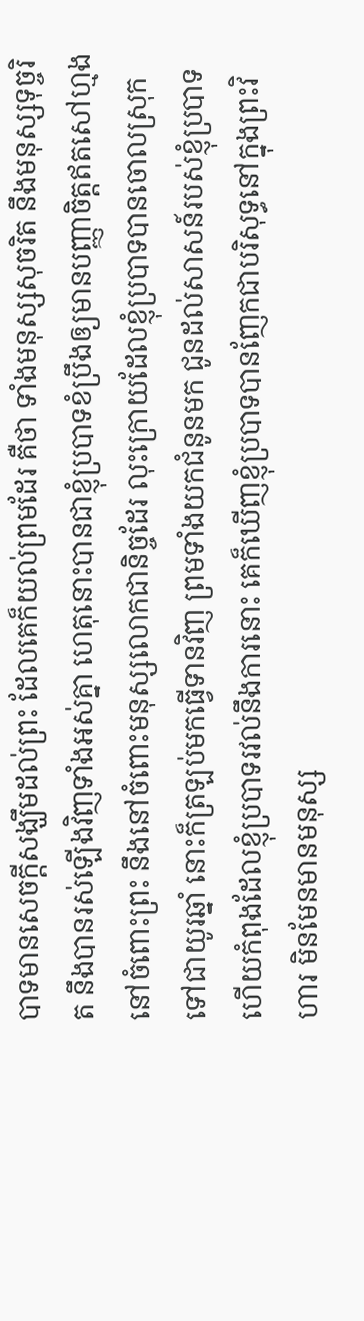បាទមានសេចក្ដីសង្ឃឹមដល់ព្រះ ដែលគេក៏យល់ព្រមដែរ គឺថា ទាំងមនុស្សសុចរិត នឹងមនុស្សទុច្ចរិត នឹងបានរស់ឡើងវិញទាំងអស់គ្នា ហេតុនោះបានជាខ្ញុំប្របាទខំប្រឹងឲ្យមានបញ្ញាចិត្តឥតសៅហ្មងនៅចំពោះព្រះ នឹងនៅចំពោះមនុស្សលោកជានិច្ចដែរ លុះក្រោយដែលខ្ញុំប្របាទបានចោលស្រុកទៅជាយូរឆ្នាំ នោះក៏ត្រឡប់មកធ្វើទានវិញ ព្រមទាំងយកជំនូនមក ជូនដល់សាសន៍របស់ខ្ញុំប្របាទ ហើយកំពុងដែលខ្ញុំប្របាទរវល់នឹងការនោះ គេក៏ឃើញខ្ញុំប្របាទបានញែកជាបរិសុទ្ធនៅក្នុងព្រះវិហារ មិនមែនមានមនុស្ស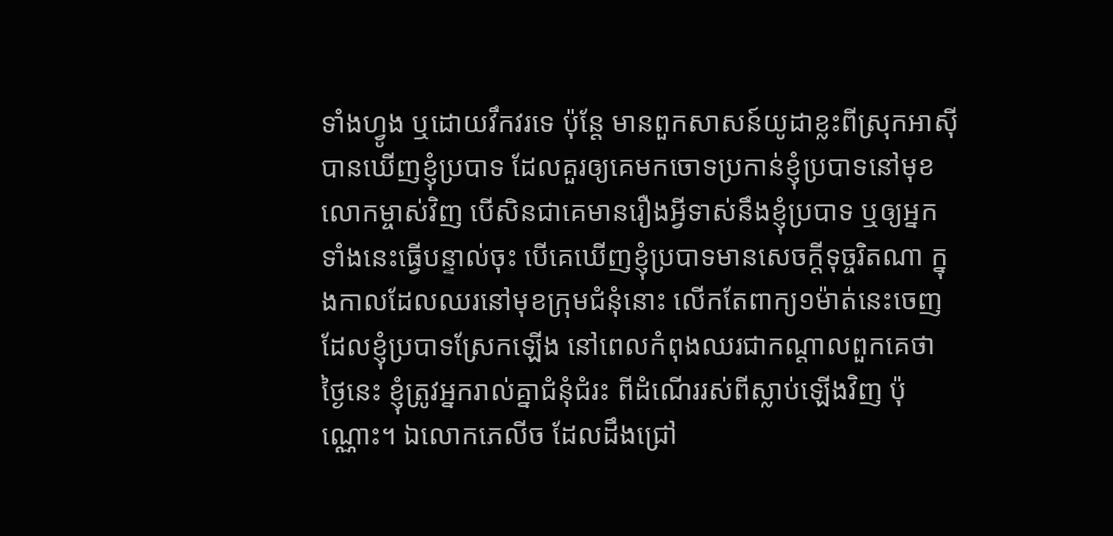ទាំងហ្វូង ឬដោយវឹកវរទេ ប៉ុន្តែ មានពួកសាសន៍យូដាខ្លះពីស្រុកអាស៊ីបានឃើញខ្ញុំប្របាទ ដែលគួរឲ្យគេមកចោទប្រកាន់ខ្ញុំប្របាទនៅមុខលោកម្ចាស់វិញ បើសិនជាគេមានរឿងអ្វីទាស់នឹងខ្ញុំប្របាទ ឬឲ្យអ្នកទាំងនេះធ្វើបន្ទាល់ចុះ បើគេឃើញខ្ញុំប្របាទមានសេចក្ដីទុច្ចរិតណា ក្នុងកាលដែលឈរនៅមុខក្រុមជំនុំនោះ លើកតែពាក្យ១ម៉ាត់នេះចេញ ដែលខ្ញុំប្របាទស្រែកឡើង នៅពេលកំពុងឈរជាកណ្តាលពួកគេថា ថ្ងៃនេះ ខ្ញុំត្រូវអ្នករាល់គ្នាជំនុំជំរះ ពីដំណើររស់ពីស្លាប់ឡើងវិញ ប៉ុណ្ណោះ។ ឯលោកភេលីច ដែលដឹងជ្រៅ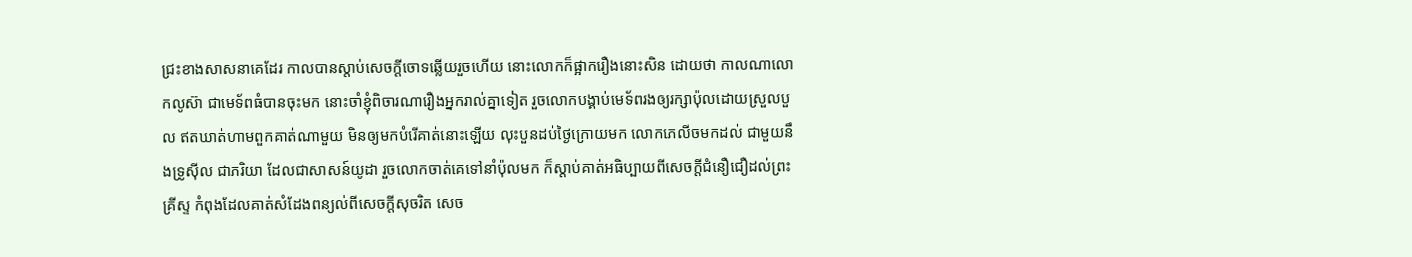ជ្រះខាងសាសនាគេដែរ កាលបានស្តាប់សេចក្ដីចោទឆ្លើយរួចហើយ នោះលោកក៏ផ្អាករឿងនោះសិន ដោយថា កាលណាលោកលូស៊ា ជាមេទ័ពធំបានចុះមក នោះចាំខ្ញុំពិចារណារឿងអ្នករាល់គ្នាទៀត រួចលោកបង្គាប់មេទ័ពរងឲ្យរក្សាប៉ុលដោយស្រួលបួល ឥតឃាត់ហាមពួកគាត់ណាមួយ មិនឲ្យមកបំរើគាត់នោះឡើយ លុះបួនដប់ថ្ងៃក្រោយមក លោកភេលីចមកដល់ ជាមួយនឹងទ្រូស៊ីល ជាភរិយា ដែលជាសាសន៍យូដា រួចលោកចាត់គេទៅនាំប៉ុលមក ក៏ស្តាប់គាត់អធិប្បាយពីសេចក្ដីជំនឿជឿដល់ព្រះគ្រីស្ទ កំពុងដែលគាត់សំដែងពន្យល់ពីសេចក្ដីសុចរិត សេច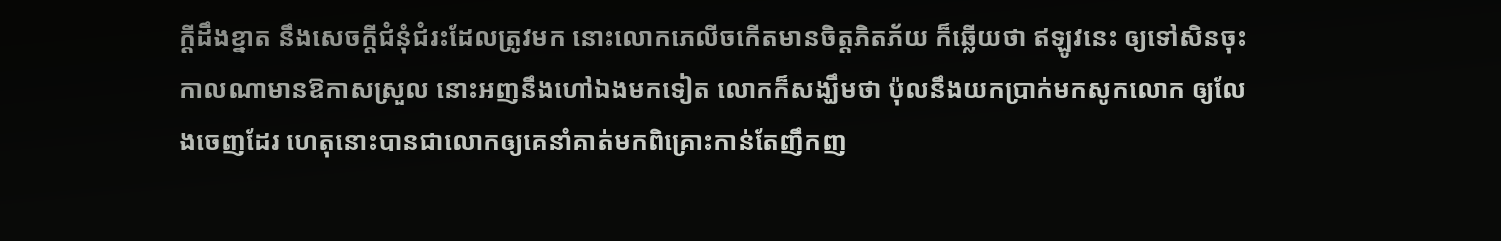ក្ដីដឹងខ្នាត នឹងសេចក្ដីជំនុំជំរះដែលត្រូវមក នោះលោកភេលីចកើតមានចិត្តភិតភ័យ ក៏ឆ្លើយថា ឥឡូវនេះ ឲ្យទៅសិនចុះ កាលណាមានឱកាសស្រួល នោះអញនឹងហៅឯងមកទៀត លោកក៏សង្ឃឹមថា ប៉ុលនឹងយកប្រាក់មកសូកលោក ឲ្យលែងចេញដែរ ហេតុនោះបានជាលោកឲ្យគេនាំគាត់មកពិគ្រោះកាន់តែញឹកញ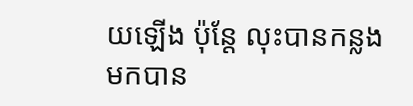យឡើង ប៉ុន្តែ លុះបានកន្លងមកបាន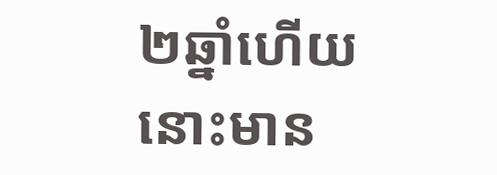២ឆ្នាំហើយ នោះមាន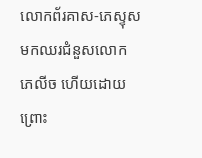លោកព័រគាស-ភេស្ទុស មកឈរជំនួសលោកភេលីច ហើយដោយព្រោះ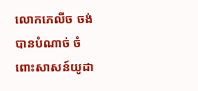លោកភេលីច ចង់បានបំណាច់ ចំពោះសាសន៍យូដា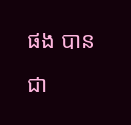ផង បានជា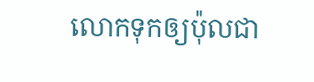លោកទុកឲ្យប៉ុលជា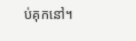ប់គុកនៅ។